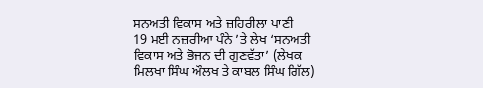ਸਨਅਤੀ ਵਿਕਾਸ ਅਤੇ ਜ਼ਹਿਰੀਲਾ ਪਾਣੀ
19 ਮਈ ਨਜ਼ਰੀਆ ਪੰਨੇ ’ਤੇ ਲੇਖ ‘ਸਨਅਤੀ ਵਿਕਾਸ ਅਤੇ ਭੋਜਨ ਦੀ ਗੁਣਵੱਤਾ’ (ਲੇਖਕ ਮਿਲਖਾ ਸਿੰਘ ਔਲਖ ਤੇ ਕਾਬਲ ਸਿੰਘ ਗਿੱਲ)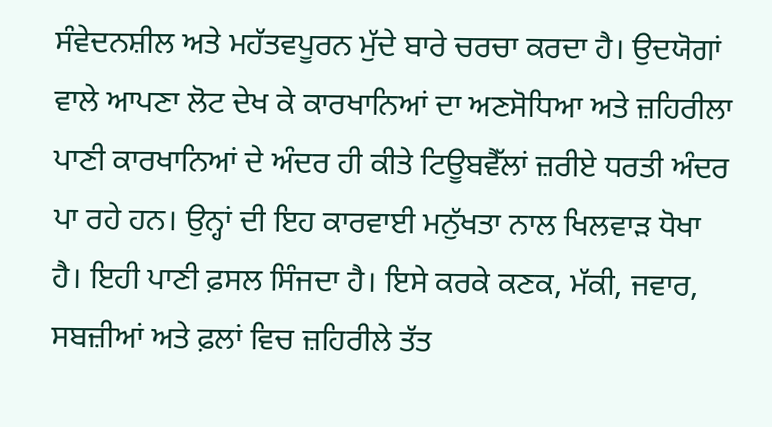ਸੰਵੇਦਨਸ਼ੀਲ ਅਤੇ ਮਹੱਤਵਪੂਰਨ ਮੁੱਦੇ ਬਾਰੇ ਚਰਚਾ ਕਰਦਾ ਹੈ। ਉਦਯੋਗਾਂ ਵਾਲੇ ਆਪਣਾ ਲੋਟ ਦੇਖ ਕੇ ਕਾਰਖਾਨਿਆਂ ਦਾ ਅਣਸੋਧਿਆ ਅਤੇ ਜ਼ਹਿਰੀਲਾ ਪਾਣੀ ਕਾਰਖਾਨਿਆਂ ਦੇ ਅੰਦਰ ਹੀ ਕੀਤੇ ਟਿਊਬਵੈੱਲਾਂ ਜ਼ਰੀਏ ਧਰਤੀ ਅੰਦਰ ਪਾ ਰਹੇ ਹਨ। ਉਨ੍ਹਾਂ ਦੀ ਇਹ ਕਾਰਵਾਈ ਮਨੁੱਖਤਾ ਨਾਲ ਖਿਲਵਾੜ ਧੋਖਾ ਹੈ। ਇਹੀ ਪਾਣੀ ਫ਼ਸਲ ਸਿੰਜਦਾ ਹੈ। ਇਸੇ ਕਰਕੇ ਕਣਕ, ਮੱਕੀ, ਜਵਾਰ, ਸਬਜ਼ੀਆਂ ਅਤੇ ਫ਼ਲਾਂ ਵਿਚ ਜ਼ਹਿਰੀਲੇ ਤੱਤ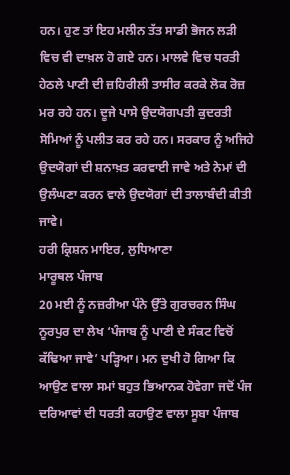ਹਨ। ਹੁਣ ਤਾਂ ਇਹ ਮਲੀਨ ਤੱਤ ਸਾਡੀ ਭੋਜਨ ਲੜੀ ਵਿਚ ਵੀ ਦਾਖ਼ਲ ਹੋ ਗਏ ਹਨ। ਮਾਲਵੇ ਵਿਚ ਧਰਤੀ ਹੇਠਲੇ ਪਾਣੀ ਦੀ ਜ਼ਹਿਰੀਲੀ ਤਾਸੀਰ ਕਰਕੇ ਲੋਕ ਰੋਜ਼ ਮਰ ਰਹੇ ਹਨ। ਦੂਜੇ ਪਾਸੇ ਉਦਯੋਗਪਤੀ ਕੁਦਰਤੀ ਸੋਮਿਆਂ ਨੂੰ ਪਲੀਤ ਕਰ ਰਹੇ ਹਨ। ਸਰਕਾਰ ਨੂੰ ਅਜਿਹੇ ਉਦਯੋਗਾਂ ਦੀ ਸ਼ਨਾਖ਼ਤ ਕਰਵਾਈ ਜਾਵੇ ਅਤੇ ਨੇਮਾਂ ਦੀ ਉਲੰਘਣਾ ਕਰਨ ਵਾਲੇ ਉਦਯੋਗਾਂ ਦੀ ਤਾਲਾਬੰਦੀ ਕੀਤੀ ਜਾਵੇ।
ਹਰੀ ਕ੍ਰਿਸ਼ਨ ਮਾਇਰ, ਲੁਧਿਆਣਾ
ਮਾਰੂਥਲ ਪੰਜਾਬ
20 ਮਈ ਨੂੰ ਨਜ਼ਰੀਆ ਪੰਨੇ ਉੱਤੇ ਗੁਰਚਰਨ ਸਿੰਘ ਨੂਰਪੁਰ ਦਾ ਲੇਖ ‘ਪੰਜਾਬ ਨੂੰ ਪਾਣੀ ਦੇ ਸੰਕਟ ਵਿਚੋਂ ਕੱਢਿਆ ਜਾਵੇ’ ਪੜ੍ਹਿਆ। ਮਨ ਦੁਖੀ ਹੋ ਗਿਆ ਕਿ ਆਉਣ ਵਾਲਾ ਸਮਾਂ ਬਹੁਤ ਭਿਆਨਕ ਹੋਵੇਗਾ ਜਦੋਂ ਪੰਜ ਦਰਿਆਵਾਂ ਦੀ ਧਰਤੀ ਕਹਾਉਣ ਵਾਲਾ ਸੂਬਾ ਪੰਜਾਬ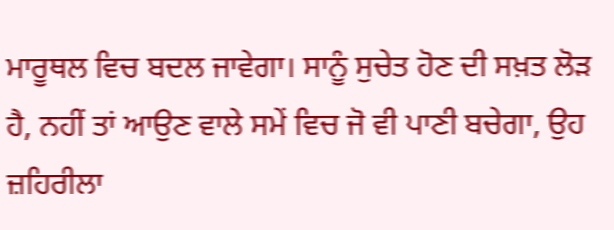ਮਾਰੂਥਲ ਵਿਚ ਬਦਲ ਜਾਵੇਗਾ। ਸਾਨੂੰ ਸੁਚੇਤ ਹੋਣ ਦੀ ਸਖ਼ਤ ਲੋੜ ਹੈ, ਨਹੀਂ ਤਾਂ ਆਉਣ ਵਾਲੇ ਸਮੇਂ ਵਿਚ ਜੋ ਵੀ ਪਾਣੀ ਬਚੇਗਾ, ਉਹ ਜ਼ਹਿਰੀਲਾ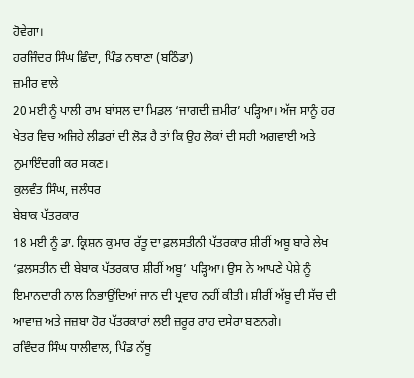ਹੋਵੇਗਾ।
ਹਰਜਿੰਦਰ ਸਿੰਘ ਛਿੰਦਾ, ਪਿੰਡ ਨਥਾਣਾ (ਬਠਿੰਡਾ)
ਜ਼ਮੀਰ ਵਾਲੇ
20 ਮਈ ਨੂੰ ਪਾਲੀ ਰਾਮ ਬਾਂਸਲ ਦਾ ਮਿਡਲ ‘ਜਾਗਦੀ ਜ਼ਮੀਰ’ ਪੜ੍ਹਿਆ। ਅੱਜ ਸਾਨੂੰ ਹਰ ਖੇਤਰ ਵਿਚ ਅਜਿਹੇ ਲੀਡਰਾਂ ਦੀ ਲੋੜ ਹੈ ਤਾਂ ਕਿ ਉਹ ਲੋਕਾਂ ਦੀ ਸਹੀ ਅਗਵਾਈ ਅਤੇ ਨੁਮਾਇੰਦਗੀ ਕਰ ਸਕਣ।
ਕੁਲਵੰਤ ਸਿੰਘ, ਜਲੰਧਰ
ਬੇਬਾਕ ਪੱਤਰਕਾਰ
18 ਮਈ ਨੂੰ ਡਾ. ਕ੍ਰਿਸ਼ਨ ਕੁਮਾਰ ਰੱਤੂ ਦਾ ਫ਼ਲਸਤੀਨੀ ਪੱਤਰਕਾਰ ਸ਼ੀਰੀਂ ਅਬੂ ਬਾਰੇ ਲੇਖ ‘ਫ਼ਲਸਤੀਨ ਦੀ ਬੇਬਾਕ ਪੱਤਰਕਾਰ ਸ਼ੀਰੀਂ ਅਬੂ’ ਪੜ੍ਹਿਆ। ਉਸ ਨੇ ਆਪਣੇ ਪੇਸ਼ੇ ਨੂੰ ਇਮਾਨਦਾਰੀ ਨਾਲ ਨਿਭਾਉਂਦਿਆਂ ਜਾਨ ਦੀ ਪ੍ਰਵਾਹ ਨਹੀਂ ਕੀਤੀ। ਸ਼ੀਰੀਂ ਅੱਬੂ ਦੀ ਸੱਚ ਦੀ ਆਵਾਜ਼ ਅਤੇ ਜਜ਼ਬਾ ਹੋਰ ਪੱਤਰਕਾਰਾਂ ਲਈ ਜ਼ਰੂਰ ਰਾਹ ਦਸੇਰਾ ਬਣਨਗੇ।
ਰਵਿੰਦਰ ਸਿੰਘ ਧਾਲੀਵਾਲ, ਪਿੰਡ ਨੱਥੂ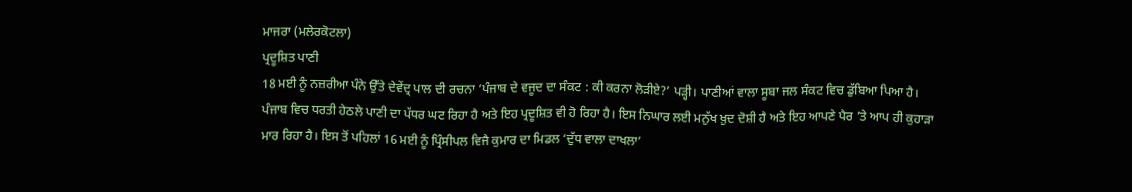ਮਾਜਰਾ (ਮਲੇਰਕੋਟਲਾ)
ਪ੍ਰਦੂਸ਼ਿਤ ਪਾਣੀ
18 ਮਈ ਨੂੰ ਨਜ਼ਰੀਆ ਪੰਨੇ ਉੱਤੇ ਦੇਵੇਂਦ੍ਰ ਪਾਲ ਦੀ ਰਚਨਾ ‘ਪੰਜਾਬ ਦੇ ਵਜੂਦ ਦਾ ਸੰਕਟ : ਕੀ ਕਰਨਾ ਲੋੜੀਏ?’ ਪੜ੍ਹੀ। ਪਾਣੀਆਂ ਵਾਲਾ ਸੂਬਾ ਜਲ ਸੰਕਟ ਵਿਚ ਡੁੱਬਿਆ ਪਿਆ ਹੈ। ਪੰਜਾਬ ਵਿਚ ਧਰਤੀ ਹੇਠਲੇ ਪਾਣੀ ਦਾ ਪੱਧਰ ਘਟ ਰਿਹਾ ਹੈ ਅਤੇ ਇਹ ਪ੍ਰਦੂਸ਼ਿਤ ਵੀ ਹੋ ਰਿਹਾ ਹੈ। ਇਸ ਨਿਘਾਰ ਲਈ ਮਨੁੱਖ ਖ਼ੁਦ ਦੋਸ਼ੀ ਹੈ ਅਤੇ ਇਹ ਆਪਣੇ ਪੈਰ ’ਤੇ ਆਪ ਹੀ ਕੁਹਾੜਾ ਮਾਰ ਰਿਹਾ ਹੈ। ਇਸ ਤੋਂ ਪਹਿਲਾਂ 16 ਮਈ ਨੂੰ ਪ੍ਰਿੰਸੀਪਲ ਵਿਜੈ ਕੁਮਾਰ ਦਾ ਮਿਡਲ ‘ਦੁੱਧ ਵਾਲਾ ਦਾਖਲਾ’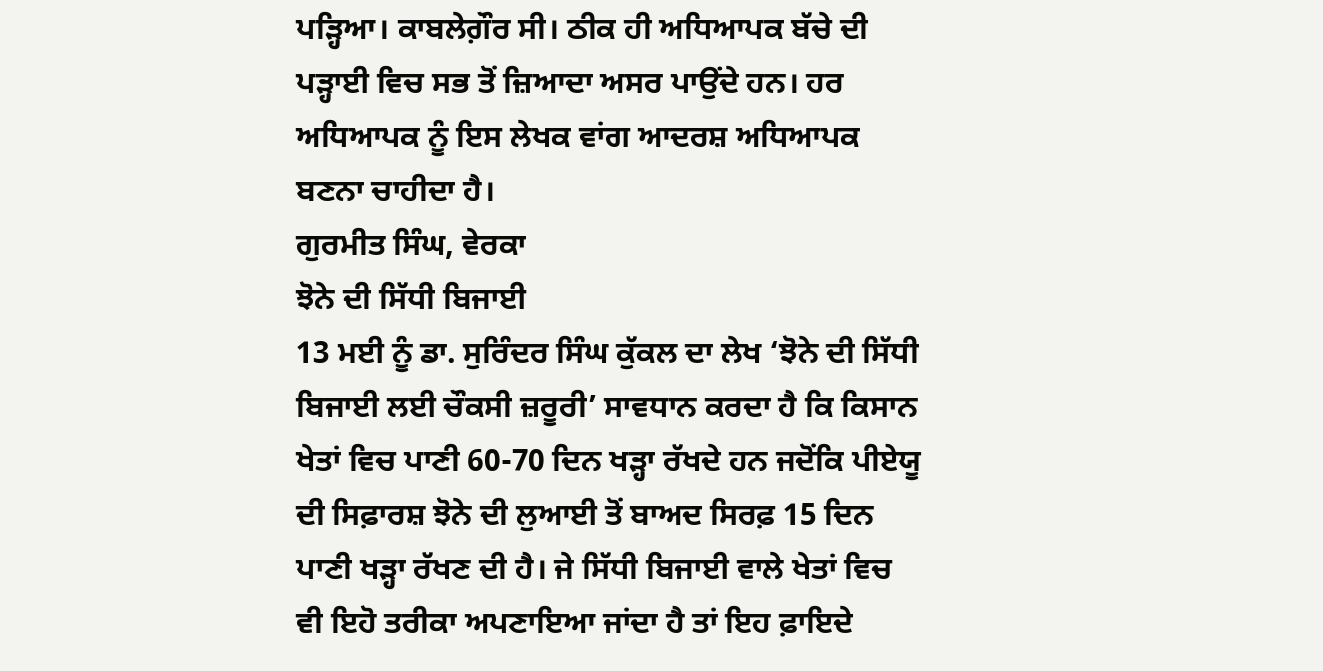ਪੜ੍ਹਿਆ। ਕਾਬਲੇਗ਼ੌਰ ਸੀ। ਠੀਕ ਹੀ ਅਧਿਆਪਕ ਬੱਚੇ ਦੀ ਪੜ੍ਹਾਈ ਵਿਚ ਸਭ ਤੋਂ ਜ਼ਿਆਦਾ ਅਸਰ ਪਾਉਂਦੇ ਹਨ। ਹਰ ਅਧਿਆਪਕ ਨੂੰ ਇਸ ਲੇਖਕ ਵਾਂਗ ਆਦਰਸ਼ ਅਧਿਆਪਕ ਬਣਨਾ ਚਾਹੀਦਾ ਹੈ।
ਗੁਰਮੀਤ ਸਿੰਘ, ਵੇਰਕਾ
ਝੋਨੇ ਦੀ ਸਿੱਧੀ ਬਿਜਾਈ
13 ਮਈ ਨੂੰ ਡਾ. ਸੁਰਿੰਦਰ ਸਿੰਘ ਕੁੱਕਲ ਦਾ ਲੇਖ ‘ਝੋਨੇ ਦੀ ਸਿੱਧੀ ਬਿਜਾਈ ਲਈ ਚੌਕਸੀ ਜ਼ਰੂਰੀ’ ਸਾਵਧਾਨ ਕਰਦਾ ਹੈ ਕਿ ਕਿਸਾਨ ਖੇਤਾਂ ਵਿਚ ਪਾਣੀ 60-70 ਦਿਨ ਖੜ੍ਹਾ ਰੱਖਦੇ ਹਨ ਜਦੋਂਕਿ ਪੀਏਯੂ ਦੀ ਸਿਫ਼ਾਰਸ਼ ਝੋਨੇ ਦੀ ਲੁਆਈ ਤੋਂ ਬਾਅਦ ਸਿਰਫ਼ 15 ਦਿਨ ਪਾਣੀ ਖੜ੍ਹਾ ਰੱਖਣ ਦੀ ਹੈ। ਜੇ ਸਿੱਧੀ ਬਿਜਾਈ ਵਾਲੇ ਖੇਤਾਂ ਵਿਚ ਵੀ ਇਹੋ ਤਰੀਕਾ ਅਪਣਾਇਆ ਜਾਂਦਾ ਹੈ ਤਾਂ ਇਹ ਫ਼ਾਇਦੇ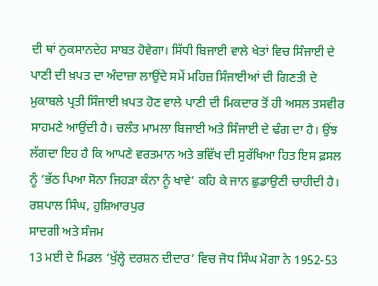ਦੀ ਥਾਂ ਨੁਕਸਾਨਦੇਹ ਸਾਬਤ ਹੋਵੇਗਾ। ਸਿੱਧੀ ਬਿਜਾਈ ਵਾਲੇ ਖੇਤਾਂ ਵਿਚ ਸਿੰਜਾਈ ਦੇ ਪਾਣੀ ਦੀ ਖ਼ਪਤ ਦਾ ਅੰਦਾਜ਼ਾ ਲਾਉਂਦੇ ਸਮੇਂ ਮਹਿਜ਼ ਸਿੰਜਾਈਆਂ ਦੀ ਗਿਣਤੀ ਦੇ ਮੁਕਾਬਲੇ ਪ੍ਰਤੀ ਸਿੰਜਾਈ ਖ਼ਪਤ ਹੋਣ ਵਾਲੇ ਪਾਣੀ ਦੀ ਮਿਕਦਾਰ ਤੋਂ ਹੀ ਅਸਲ ਤਸਵੀਰ ਸਾਹਮਣੇ ਆਉਂਦੀ ਹੈ। ਚਲੰਤ ਮਾਮਲਾ ਬਿਜਾਈ ਅਤੇ ਸਿੰਜਾਈ ਦੇ ਢੰਗ ਦਾ ਹੈ। ਉਂਝ ਲੱਗਦਾ ਇਹ ਹੈ ਕਿ ਆਪਣੇ ਵਰਤਮਾਨ ਅਤੇ ਭਵਿੱਖ ਦੀ ਸੁਰੱਖਿਆ ਹਿਤ ਇਸ ਫ਼ਸਲ ਨੂੰ ‘ਭੱਠ ਪਿਆ ਸੋਨਾ ਜਿਹੜਾ ਕੰਨਾ ਨੂੰ ਖਾਵੇ’ ਕਹਿ ਕੇ ਜਾਨ ਛੁਡਾਉਣੀ ਚਾਹੀਦੀ ਹੈ।
ਰਸ਼ਪਾਲ ਸਿੰਘ, ਹੁਸ਼ਿਆਰਪੁਰ
ਸਾਦਗੀ ਅਤੇ ਸੰਜਮ
13 ਮਈ ਦੇ ਮਿਡਲ ‘ਖੁੱਲ੍ਹੇ ਦਰਸ਼ਨ ਦੀਦਾਰ’ ਵਿਚ ਜੋਧ ਸਿੰਘ ਮੋਗਾ ਨੇ 1952-53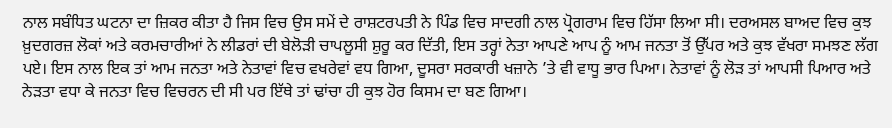ਨਾਲ ਸਬੰਧਿਤ ਘਟਨਾ ਦਾ ਜ਼ਿਕਰ ਕੀਤਾ ਹੈ ਜਿਸ ਵਿਚ ਉਸ ਸਮੇਂ ਦੇ ਰਾਸ਼ਟਰਪਤੀ ਨੇ ਪਿੰਡ ਵਿਚ ਸਾਦਗੀ ਨਾਲ ਪ੍ਰੋਗਰਾਮ ਵਿਚ ਹਿੱਸਾ ਲਿਆ ਸੀ। ਦਰਅਸਲ ਬਾਅਦ ਵਿਚ ਕੁਝ ਖ਼ੁਦਗਰਜ਼ ਲੋਕਾਂ ਅਤੇ ਕਰਮਚਾਰੀਆਂ ਨੇ ਲੀਡਰਾਂ ਦੀ ਬੇਲੋੜੀ ਚਾਪਲੂਸੀ ਸ਼ੁਰੂ ਕਰ ਦਿੱਤੀ, ਇਸ ਤਰ੍ਹਾਂ ਨੇਤਾ ਆਪਣੇ ਆਪ ਨੂੰ ਆਮ ਜਨਤਾ ਤੋਂ ਉੱਪਰ ਅਤੇ ਕੁਝ ਵੱਖਰਾ ਸਮਝਣ ਲੱਗ ਪਏ। ਇਸ ਨਾਲ ਇਕ ਤਾਂ ਆਮ ਜਨਤਾ ਅਤੇ ਨੇਤਾਵਾਂ ਵਿਚ ਵਖਰੇਵਾਂ ਵਧ ਗਿਆ, ਦੂਸਰਾ ਸਰਕਾਰੀ ਖਜ਼ਾਨੇ ’ਤੇ ਵੀ ਵਾਧੂ ਭਾਰ ਪਿਆ। ਨੇਤਾਵਾਂ ਨੂੰ ਲੋੜ ਤਾਂ ਆਪਸੀ ਪਿਆਰ ਅਤੇ ਨੇੜਤਾ ਵਧਾ ਕੇ ਜਨਤਾ ਵਿਚ ਵਿਚਰਨ ਦੀ ਸੀ ਪਰ ਇੱਥੇ ਤਾਂ ਢਾਂਚਾ ਹੀ ਕੁਝ ਹੋਰ ਕਿਸਮ ਦਾ ਬਣ ਗਿਆ।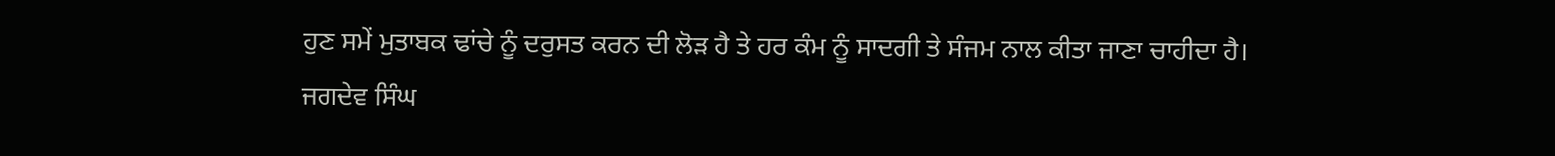ਹੁਣ ਸਮੇਂ ਮੁਤਾਬਕ ਢਾਂਚੇ ਨੂੰ ਦਰੁਸਤ ਕਰਨ ਦੀ ਲੋੜ ਹੈ ਤੇ ਹਰ ਕੰਮ ਨੂੰ ਸਾਦਗੀ ਤੇ ਸੰਜਮ ਨਾਲ ਕੀਤਾ ਜਾਣਾ ਚਾਹੀਦਾ ਹੈ।
ਜਗਦੇਵ ਸਿੰਘ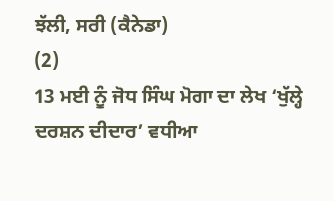ਝੱਲੀ, ਸਰੀ (ਕੈਨੇਡਾ)
(2)
13 ਮਈ ਨੂੰ ਜੋਧ ਸਿੰਘ ਮੋਗਾ ਦਾ ਲੇਖ ‘ਖੁੱਲ੍ਹੇ ਦਰਸ਼ਨ ਦੀਦਾਰ’ ਵਧੀਆ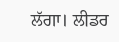ਲੱਗਾ। ਲੀਡਰ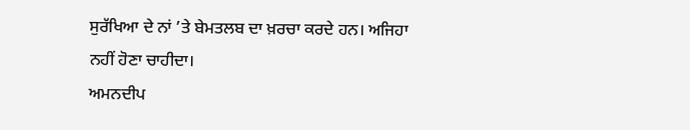ਸੁਰੱਖਿਆ ਦੇ ਨਾਂ ’ਤੇ ਬੇਮਤਲਬ ਦਾ ਖ਼ਰਚਾ ਕਰਦੇ ਹਨ। ਅਜਿਹਾ
ਨਹੀਂ ਹੋਣਾ ਚਾਹੀਦਾ।
ਅਮਨਦੀਪ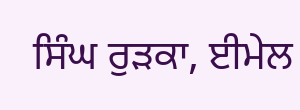ਸਿੰਘ ਰੁੜਕਾ, ਈਮੇਲ